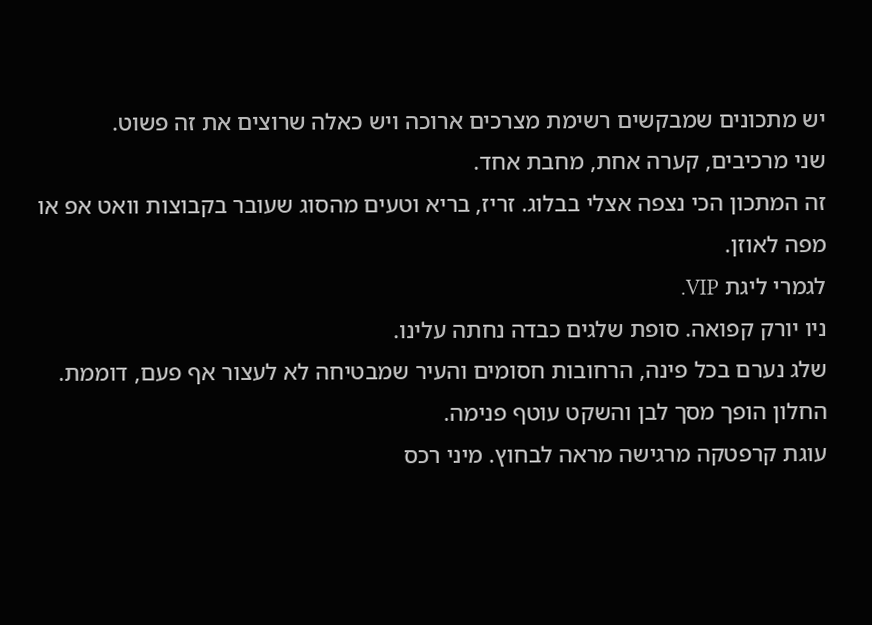יש מתכונים שמבקשים רשימת מצרכים ארוכה ויש כאלה שרוצים את זה פשוט.
שני מרכיבים, קערה אחת, מחבת אחד.
זה המתכון הכי נצפה אצלי בבלוג. זריז, בריא וטעים מהסוג שעובר בקבוצות וואט אפ או מפה לאוזן.
לגמרי ליגת VIP.
ניו יורק קפואה. סופת שלגים כבדה נחתה עלינו.
שלג נערם בכל פינה, הרחובות חסומים והעיר שמבטיחה לא לעצור אף פעם, דוממת.
החלון הופך מסך לבן והשקט עוטף פנימה.
עוגת קרפטקה מרגישה מראה לבחוץ. מיני רכס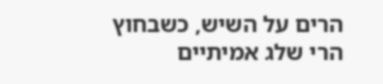הרים על השיש, כשבחוץ הרי שלג אמיתיים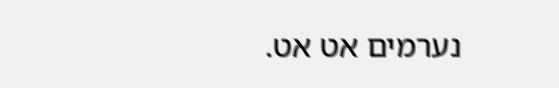נערמים אט אט.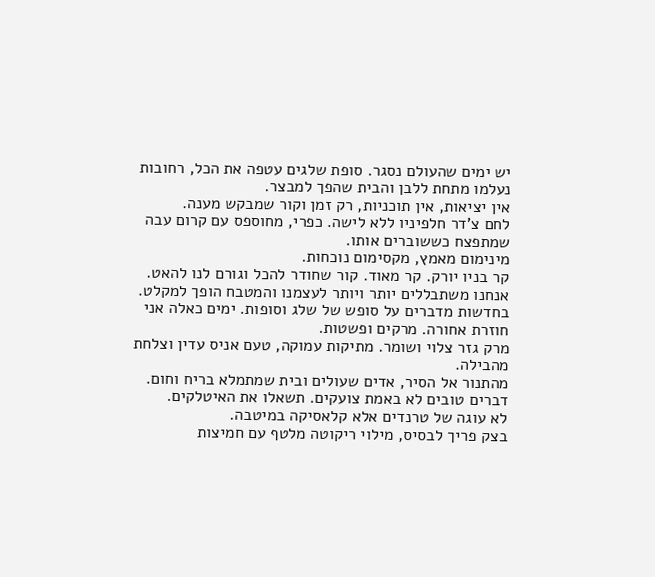יש ימים שהעולם נסגר. סופת שלגים עטפה את הכל, רחובות נעלמו מתחת ללבן והבית שהפך למבצר.
אין יציאות, אין תוכניות, רק זמן וקור שמבקש מענה.
לחם צ'דר חלפיניו ללא לישה. כפרי, מחוספס עם קרום עבה שמתפצח כששוברים אותו.
מינימום מאמץ, מקסימום נוכחות.
קר בניו יורק. קר מאוד. קור שחודר להכל וגורם לנו להאט.
אנחנו משתבללים יותר ויותר לעצמנו והמטבח הופך למקלט.
בחדשות מדברים על סופש של שלג וסופות. ימים כאלה אני חוזרת אחורה. מרקים ופשטות.
מרק גזר צלוי ושומר. מתיקות עמוקה, טעם אניס עדין וצלחת מהבילה.
מהתנור אל הסיר, אדים שעולים ובית שמתמלא בריח וחום.
דברים טובים לא באמת צועקים. תשאלו את האיטלקים.
לא עוגה של טרנדים אלא קלאסיקה במיטבה.
בצק פריך לבסיס, מילוי ריקוטה מלטף עם חמיצות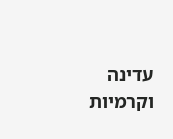עדינה וקרמיות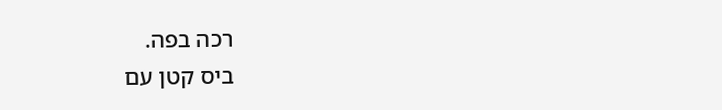רכה בפה.
ביס קטן עם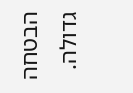הבטחה גדולה.